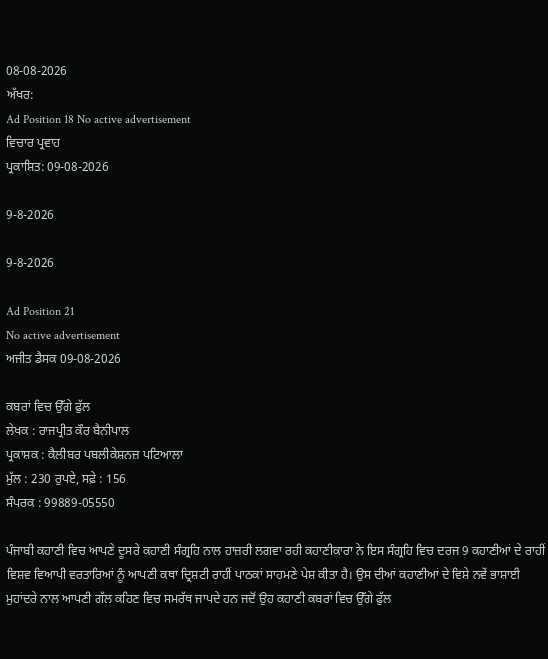08-08-2026
ਅੱਖਰ:
Ad Position 18 No active advertisement
ਵਿਚਾਰ ਪ੍ਰਵਾਹ
ਪ੍ਰਕਾਸ਼ਿਤ: 09-08-2026

9-8-2026

9-8-2026

Ad Position 21
No active advertisement
ਅਜੀਤ ਡੈਸਕ 09-08-2026

ਕਬਰਾਂ ਵਿਚ ਉੱਗੇ ਫੁੱਲ
ਲੇਖਕ : ਰਾਜਪ੍ਰੀਤ ਕੌਰ ਬੈਨੀਪਾਲ
ਪ੍ਰਕਾਸ਼ਕ : ਕੈਲੀਬਰ ਪਬਲੀਕੇਸ਼ਨਜ਼ ਪਟਿਆਲਾ
ਮੁੱਲ : 230 ਰੁਪਏ, ਸਫ਼ੇ : 156
ਸੰਪਰਕ : 99889-05550

ਪੰਜਾਬੀ ਕਹਾਣੀ ਵਿਚ ਆਪਣੇ ਦੂਸਰੇ ਕਹਾਣੀ ਸੰਗ੍ਰਹਿ ਨਾਲ ਹਾਜ਼ਰੀ ਲਗਵਾ ਰਹੀ ਕਹਾਣੀਕਾਰਾ ਨੇ ਇਸ ਸੰਗ੍ਰਹਿ ਵਿਚ ਦਰਜ 9 ਕਹਾਣੀਆਂ ਦੇ ਰਾਹੀਂ ਵਿਸ਼ਵ ਵਿਆਪੀ ਵਰਤਾਰਿਆਂ ਨੂੰ ਆਪਣੀ ਕਥਾ ਦ੍ਰਿਸ਼ਟੀ ਰਾਹੀਂ ਪਾਠਕਾਂ ਸਾਹਮਣੇ ਪੇਸ਼ ਕੀਤਾ ਹੈ। ਉਸ ਦੀਆਂ ਕਹਾਣੀਆਂ ਦੇ ਵਿਸ਼ੇ ਨਵੇਂ ਭਾਸ਼ਾਈ ਮੁਹਾਂਦਰੇ ਨਾਲ ਆਪਣੀ ਗੱਲ ਕਹਿਣ ਵਿਚ ਸਮਰੱਥ ਜਾਪਦੇ ਹਨ ਜਦੋਂ ਉਹ ਕਹਾਣੀ ਕਬਰਾਂ ਵਿਚ ਉੱਗੇ ਫੁੱਲ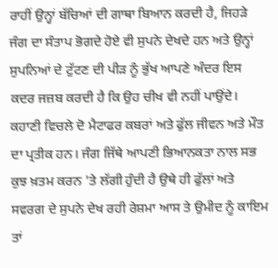ਰਾਹੀਂ ਉਨ੍ਹਾਂ ਬੱਚਿਆਂ ਦੀ ਗਾਥਾ ਬਿਆਨ ਕਰਦੀ ਹੈ, ਜਿਹੜੇ ਜੰਗ ਦਾ ਸੰਤਾਪ ਭੋਗਦੇ ਹੋਏ ਵੀ ਸੁਪਨੇ ਦੇਖਦੇ ਹਨ ਅਤੇ ਉਨ੍ਹਾਂ ਸੁਪਨਿਆਂ ਦੇ ਟੁੱਟਣ ਦੀ ਪੀੜ ਨੂੰ ਭੁੱਖ ਆਪਣੇ ਅੰਦਰ ਇਸ ਕਦਰ ਜਜ਼ਬ ਕਰਦੀ ਹੈ ਕਿ ਉਹ ਚੀਖ ਵੀ ਨਹੀਂ ਪਾਉਂਦੇ। ਕਹਾਣੀ ਵਿਚਲੇ ਦੋ ਮੈਟਾਫਰ ਕਬਰਾਂ ਅਤੇ ਫੁੱਲ ਜੀਵਨ ਅਤੇ ਮੌਤ ਦਾ ਪ੍ਰਤੀਕ ਹਨ। ਜੰਗ ਜਿੱਥੇ ਆਪਣੀ ਭਿਆਨਕਤਾ ਨਾਲ ਸਭ ਕੁਝ ਖ਼ਤਮ ਕਰਨ 'ਤੇ ਲੱਗੀ ਹੁੰਦੀ ਹੈ ਉਥੇ ਹੀ ਫੁੱਲਾਂ ਅਤੇ ਸਵਰਗ ਦੇ ਸੁਪਨੇ ਦੇਖ ਰਹੀ ਰੇਸ਼ਮਾ ਆਸ ਤੇ ਉਮੀਦ ਨੂੰ ਕਾਇਮ ਤਾਂ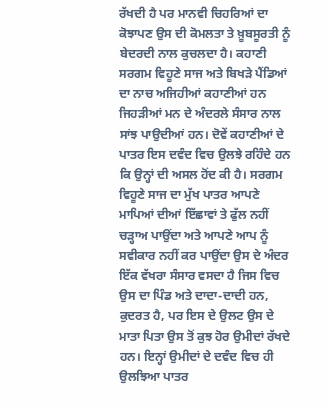ਰੱਖਦੀ ਹੈ ਪਰ ਮਾਨਵੀ ਚਿਹਰਿਆਂ ਦਾ ਕੋਝਾਪਣ ਉਸ ਦੀ ਕੋਮਲਤਾ ਤੇ ਖ਼ੂਬਸੂਰਤੀ ਨੂੰ ਬੇਦਰਦੀ ਨਾਲ ਕੁਚਲਦਾ ਹੈ। ਕਹਾਣੀ ਸਰਗਮ ਵਿਹੂਣੇ ਸਾਜ ਅਤੇ ਬਿਖੜੇ ਪੈਂਡਿਆਂ ਦਾ ਨਾਚ ਅਜਿਹੀਆਂ ਕਹਾਣੀਆਂ ਹਨ ਜਿਹੜੀਆਂ ਮਨ ਦੇ ਅੰਦਰਲੇ ਸੰਸਾਰ ਨਾਲ ਸਾਂਝ ਪਾਉਦੀਆਂ ਹਨ। ਦੋਵੇਂ ਕਹਾਣੀਆਂ ਦੇ ਪਾਤਰ ਇਸ ਦਵੰਦ ਵਿਚ ਉਲਝੇ ਰਹਿੰਦੇ ਹਨ ਕਿ ਉਨ੍ਹਾਂ ਦੀ ਅਸਲ ਹੋਂਦ ਕੀ ਹੈ। ਸਰਗਮ ਵਿਹੂਣੇ ਸਾਜ ਦਾ ਮੁੱਖ ਪਾਤਰ ਆਪਣੇ ਮਾਪਿਆਂ ਦੀਆਂ ਇੱਛਾਵਾਂ ਤੇ ਫੁੱਲ ਨਹੀਂ ਚੜ੍ਹਾਅ ਪਾਉਂਦਾ ਅਤੇ ਆਪਣੇ ਆਪ ਨੂੰ ਸਵੀਕਾਰ ਨਹੀਂ ਕਰ ਪਾਉਂਦਾ ਉਸ ਦੇ ਅੰਦਰ ਇੱਕ ਵੱਖਰਾ ਸੰਸਾਰ ਵਸਦਾ ਹੈ ਜਿਸ ਵਿਚ ਉਸ ਦਾ ਪਿੰਡ ਅਤੇ ਦਾਦਾ-ਦਾਦੀ ਹਨ, ਕੁਦਰਤ ਹੈ, ਪਰ ਇਸ ਦੇ ਉਲਟ ਉਸ ਦੇ ਮਾਤਾ ਪਿਤਾ ਉਸ ਤੋਂ ਕੁਝ ਹੋਰ ਉਮੀਦਾਂ ਰੱਖਦੇ ਹਨ। ਇਨ੍ਹਾਂ ਉਮੀਦਾਂ ਦੇ ਦਵੰਦ ਵਿਚ ਹੀ ਉਲਝਿਆ ਪਾਤਰ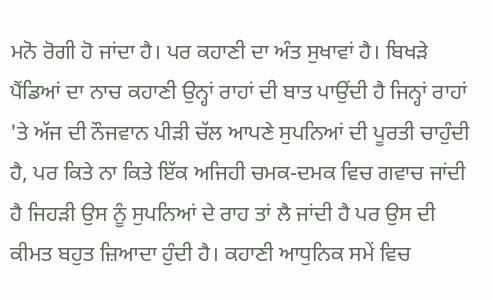ਮਨੋ ਰੋਗੀ ਹੋ ਜਾਂਦਾ ਹੈ। ਪਰ ਕਹਾਣੀ ਦਾ ਅੰਤ ਸੁਖਾਵਾਂ ਹੈ। ਬਿਖੜੇ ਪੈਂਡਿਆਂ ਦਾ ਨਾਚ ਕਹਾਣੀ ਉਨ੍ਹਾਂ ਰਾਹਾਂ ਦੀ ਬਾਤ ਪਾਉਂਦੀ ਹੈ ਜਿਨ੍ਹਾਂ ਰਾਹਾਂ 'ਤੇ ਅੱਜ ਦੀ ਨੌਜਵਾਨ ਪੀੜੀ ਚੱਲ ਆਪਣੇ ਸੁਪਨਿਆਂ ਦੀ ਪੂਰਤੀ ਚਾਹੁੰਦੀ ਹੈ, ਪਰ ਕਿਤੇ ਨਾ ਕਿਤੇ ਇੱਕ ਅਜਿਹੀ ਚਮਕ-ਦਮਕ ਵਿਚ ਗਵਾਚ ਜਾਂਦੀ ਹੈ ਜਿਹੜੀ ਉਸ ਨੂੰ ਸੁਪਨਿਆਂ ਦੇ ਰਾਹ ਤਾਂ ਲੈ ਜਾਂਦੀ ਹੈ ਪਰ ਉਸ ਦੀ ਕੀਮਤ ਬਹੁਤ ਜ਼ਿਆਦਾ ਹੁੰਦੀ ਹੈ। ਕਹਾਣੀ ਆਧੁਨਿਕ ਸਮੇਂ ਵਿਚ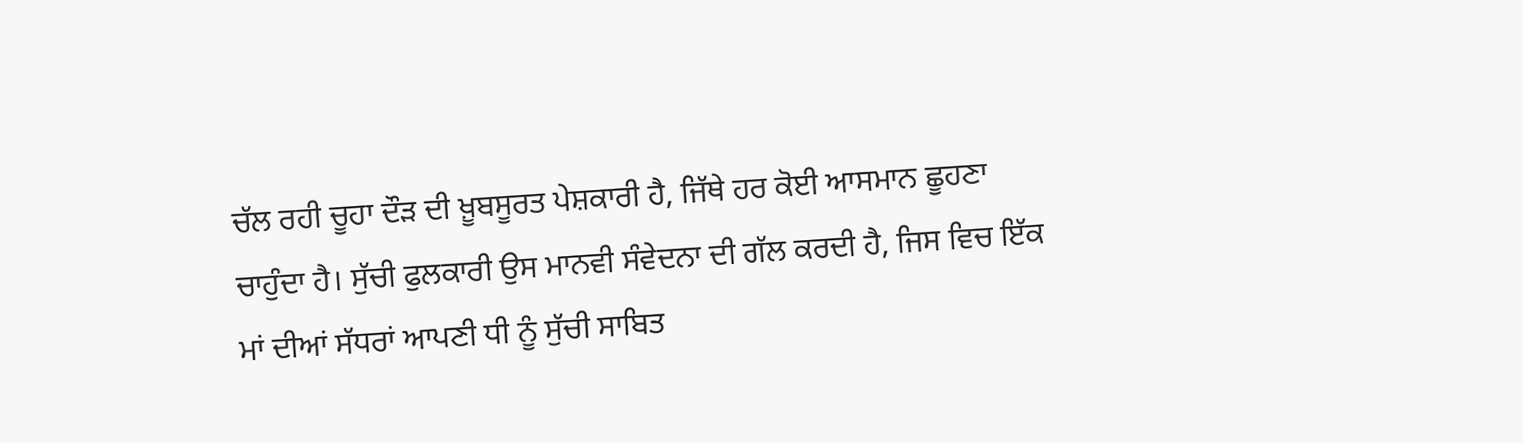ਚੱਲ ਰਹੀ ਚੂਹਾ ਦੌੜ ਦੀ ਖ਼ੂਬਸੂਰਤ ਪੇਸ਼ਕਾਰੀ ਹੈ, ਜਿੱਥੇ ਹਰ ਕੋਈ ਆਸਮਾਨ ਛੂਹਣਾ ਚਾਹੁੰਦਾ ਹੈ। ਸੁੱਚੀ ਫੁਲਕਾਰੀ ਉਸ ਮਾਨਵੀ ਸੰਵੇਦਨਾ ਦੀ ਗੱਲ ਕਰਦੀ ਹੈ, ਜਿਸ ਵਿਚ ਇੱਕ ਮਾਂ ਦੀਆਂ ਸੱਧਰਾਂ ਆਪਣੀ ਧੀ ਨੂੰ ਸੁੱਚੀ ਸਾਬਿਤ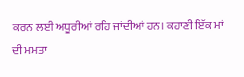ਕਰਨ ਲਈ ਅਧੂਰੀਆਂ ਰਹਿ ਜਾਂਦੀਆਂ ਹਨ। ਕਹਾਣੀ ਇੱਕ ਮਾਂ ਦੀ ਮਮਤਾ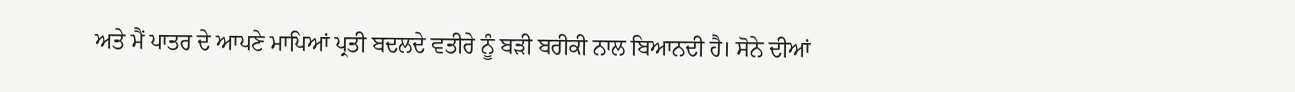ਅਤੇ ਮੈਂ ਪਾਤਰ ਦੇ ਆਪਣੇ ਮਾਪਿਆਂ ਪ੍ਰਤੀ ਬਦਲਦੇ ਵਤੀਰੇ ਨੂੰ ਬੜੀ ਬਰੀਕੀ ਨਾਲ ਬਿਆਨਦੀ ਹੈ। ਸੋਨੇ ਦੀਆਂ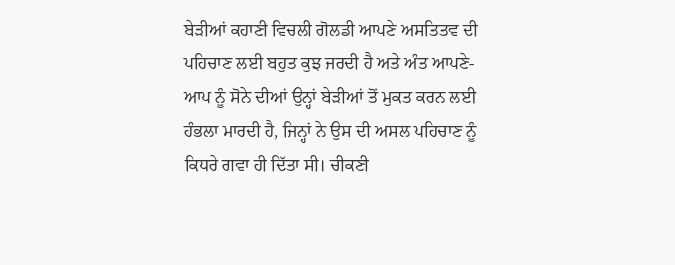ਬੇੜੀਆਂ ਕਹਾਣੀ ਵਿਚਲੀ ਗੋਲਡੀ ਆਪਣੇ ਅਸਤਿਤਵ ਦੀ ਪਹਿਚਾਣ ਲਈ ਬਹੁਤ ਕੁਝ ਜਰਦੀ ਹੈ ਅਤੇ ਅੰਤ ਆਪਣੇ-ਆਪ ਨੂੰ ਸੋਨੇ ਦੀਆਂ ਉਨ੍ਹਾਂ ਬੇੜੀਆਂ ਤੋਂ ਮੁਕਤ ਕਰਨ ਲਈ ਹੰਭਲਾ ਮਾਰਦੀ ਹੈ, ਜਿਨ੍ਹਾਂ ਨੇ ਉਸ ਦੀ ਅਸਲ ਪਹਿਚਾਣ ਨੂੰ ਕਿਧਰੇ ਗਵਾ ਹੀ ਦਿੱਤਾ ਸੀ। ਚੀਕਣੀ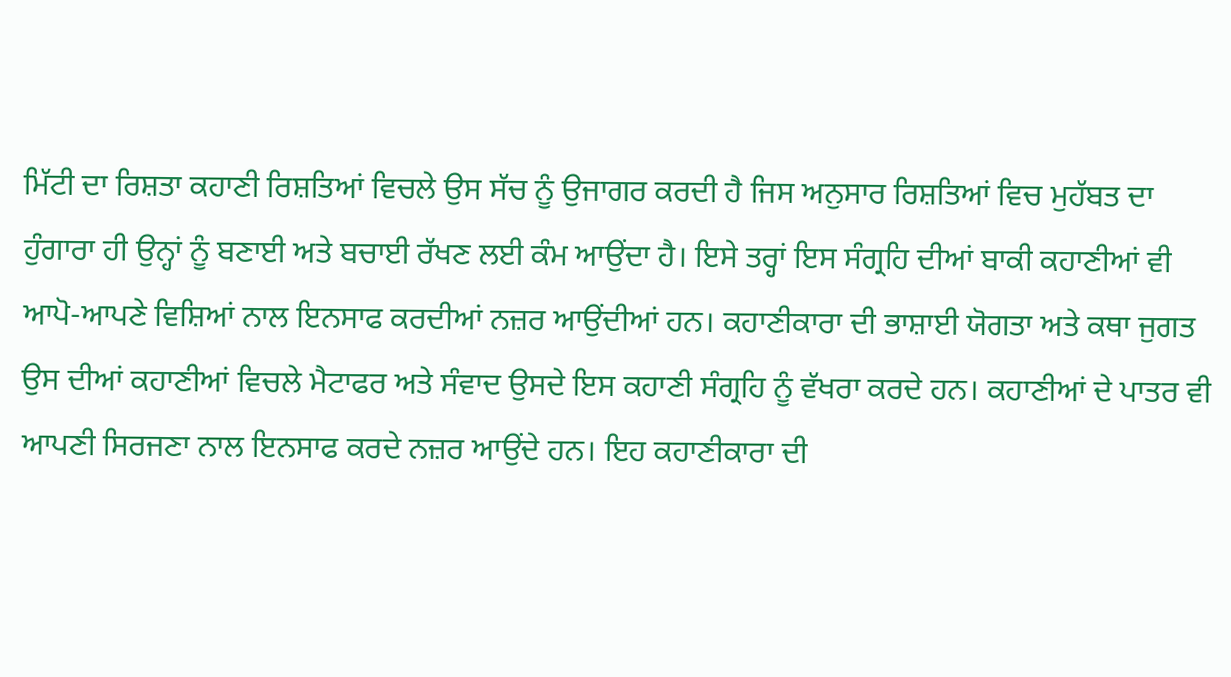ਮਿੱਟੀ ਦਾ ਰਿਸ਼ਤਾ ਕਹਾਣੀ ਰਿਸ਼ਤਿਆਂ ਵਿਚਲੇ ਉਸ ਸੱਚ ਨੂੰ ਉਜਾਗਰ ਕਰਦੀ ਹੈ ਜਿਸ ਅਨੁਸਾਰ ਰਿਸ਼ਤਿਆਂ ਵਿਚ ਮੁਹੱਬਤ ਦਾ ਹੁੰਗਾਰਾ ਹੀ ਉਨ੍ਹਾਂ ਨੂੰ ਬਣਾਈ ਅਤੇ ਬਚਾਈ ਰੱਖਣ ਲਈ ਕੰਮ ਆਉਂਦਾ ਹੈ। ਇਸੇ ਤਰ੍ਹਾਂ ਇਸ ਸੰਗ੍ਰਹਿ ਦੀਆਂ ਬਾਕੀ ਕਹਾਣੀਆਂ ਵੀ ਆਪੋ-ਆਪਣੇ ਵਿਸ਼ਿਆਂ ਨਾਲ ਇਨਸਾਫ ਕਰਦੀਆਂ ਨਜ਼ਰ ਆਉਂਦੀਆਂ ਹਨ। ਕਹਾਣੀਕਾਰਾ ਦੀ ਭਾਸ਼ਾਈ ਯੋਗਤਾ ਅਤੇ ਕਥਾ ਜੁਗਤ ਉਸ ਦੀਆਂ ਕਹਾਣੀਆਂ ਵਿਚਲੇ ਮੈਟਾਫਰ ਅਤੇ ਸੰਵਾਦ ਉਸਦੇ ਇਸ ਕਹਾਣੀ ਸੰਗ੍ਰਹਿ ਨੂੰ ਵੱਖਰਾ ਕਰਦੇ ਹਨ। ਕਹਾਣੀਆਂ ਦੇ ਪਾਤਰ ਵੀ ਆਪਣੀ ਸਿਰਜਣਾ ਨਾਲ ਇਨਸਾਫ ਕਰਦੇ ਨਜ਼ਰ ਆਉਂਦੇ ਹਨ। ਇਹ ਕਹਾਣੀਕਾਰਾ ਦੀ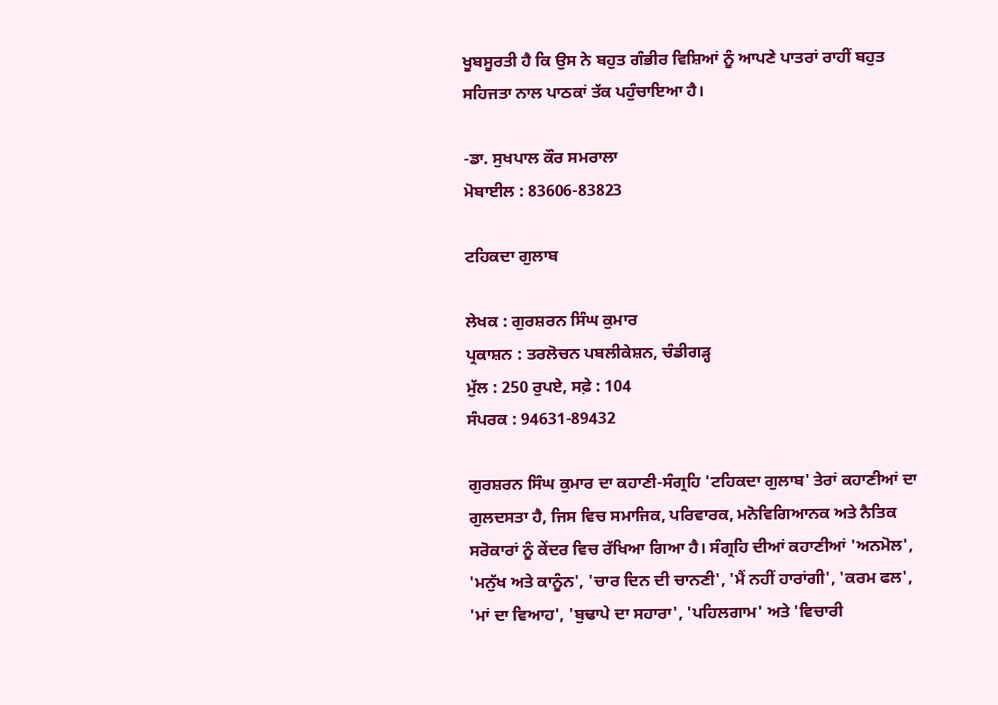ਖੂਬਸੂਰਤੀ ਹੈ ਕਿ ਉਸ ਨੇ ਬਹੁਤ ਗੰਭੀਰ ਵਿਸ਼ਿਆਂ ਨੂੰ ਆਪਣੇ ਪਾਤਰਾਂ ਰਾਹੀਂ ਬਹੁਤ ਸਹਿਜਤਾ ਨਾਲ ਪਾਠਕਾਂ ਤੱਕ ਪਹੁੰਚਾਇਆ ਹੈ।

-ਡਾ. ਸੁਖਪਾਲ ਕੌਰ ਸਮਰਾਲਾ
ਮੋਬਾਈਲ : 83606-83823

ਟਹਿਕਦਾ ਗੁਲਾਬ

ਲੇਖਕ : ਗੁਰਸ਼ਰਨ ਸਿੰਘ ਕੁਮਾਰ
ਪ੍ਰਕਾਸ਼ਨ : ਤਰਲੋਚਨ ਪਬਲੀਕੇਸ਼ਨ, ਚੰਡੀਗੜ੍ਹ
ਮੁੱਲ : 250 ਰੁਪਏ, ਸਫ਼ੇ : 104
ਸੰਪਰਕ : 94631-89432

ਗੁਰਸ਼ਰਨ ਸਿੰਘ ਕੁਮਾਰ ਦਾ ਕਹਾਣੀ-ਸੰਗ੍ਰਹਿ 'ਟਹਿਕਦਾ ਗੁਲਾਬ' ਤੇਰਾਂ ਕਹਾਣੀਆਂ ਦਾ ਗੁਲਦਸਤਾ ਹੈ, ਜਿਸ ਵਿਚ ਸਮਾਜਿਕ, ਪਰਿਵਾਰਕ, ਮਨੋਵਿਗਿਆਨਕ ਅਤੇ ਨੈਤਿਕ ਸਰੋਕਾਰਾਂ ਨੂੰ ਕੇਂਦਰ ਵਿਚ ਰੱਖਿਆ ਗਿਆ ਹੈ। ਸੰਗ੍ਰਹਿ ਦੀਆਂ ਕਹਾਣੀਆਂ 'ਅਨਮੋਲ', 'ਮਨੁੱਖ ਅਤੇ ਕਾਨੂੰਨ', 'ਚਾਰ ਦਿਨ ਦੀ ਚਾਨਣੀ', 'ਮੈਂ ਨਹੀਂ ਹਾਰਾਂਗੀ', 'ਕਰਮ ਫਲ', 'ਮਾਂ ਦਾ ਵਿਆਹ', 'ਬੁਢਾਪੇ ਦਾ ਸਹਾਰਾ', 'ਪਹਿਲਗਾਮ' ਅਤੇ 'ਵਿਚਾਰੀ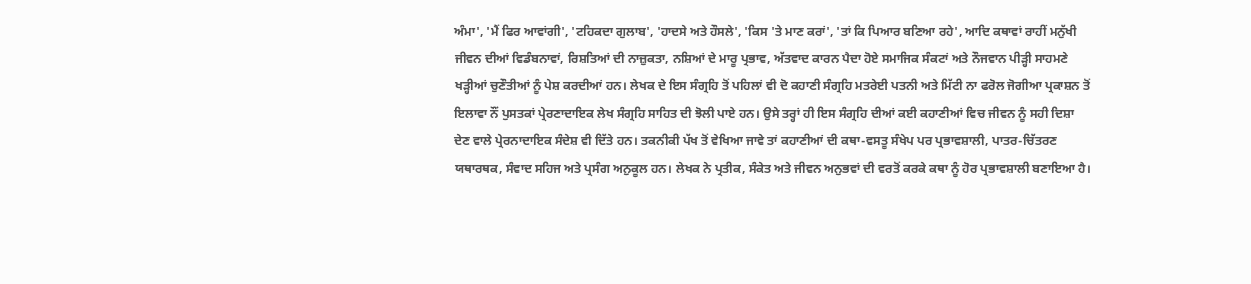ਅੰਮਾ', 'ਮੈਂ ਫਿਰ ਆਵਾਂਗੀ', 'ਟਹਿਕਦਾ ਗੁਲਾਬ', 'ਹਾਦਸੇ ਅਤੇ ਹੌਸਲੇ', 'ਕਿਸ 'ਤੇ ਮਾਣ ਕਰਾਂ', 'ਤਾਂ ਕਿ ਪਿਆਰ ਬਣਿਆ ਰਹੇ', ਆਦਿ ਕਥਾਵਾਂ ਰਾਹੀਂ ਮਨੁੱਖੀ ਜੀਵਨ ਦੀਆਂ ਵਿਡੰਬਨਾਵਾਂ, ਰਿਸ਼ਤਿਆਂ ਦੀ ਨਾਜ਼ੁਕਤਾ, ਨਸ਼ਿਆਂ ਦੇ ਮਾਰੂ ਪ੍ਰਭਾਵ, ਅੱਤਵਾਦ ਕਾਰਨ ਪੈਦਾ ਹੋਏ ਸਮਾਜਿਕ ਸੰਕਟਾਂ ਅਤੇ ਨੌਜਵਾਨ ਪੀੜ੍ਹੀ ਸਾਹਮਣੇ ਖੜ੍ਹੀਆਂ ਚੁਣੌਤੀਆਂ ਨੂੰ ਪੇਸ਼ ਕਰਦੀਆਂ ਹਨ। ਲੇਖਕ ਦੇ ਇਸ ਸੰਗ੍ਰਹਿ ਤੋਂ ਪਹਿਲਾਂ ਵੀ ਦੋ ਕਹਾਣੀ ਸੰਗ੍ਰਹਿ ਮਤਰੇਈ ਪਤਨੀ ਅਤੇ ਮਿੱਟੀ ਨਾ ਫਰੋਲ ਜੋਗੀਆ ਪ੍ਰਕਾਸ਼ਨ ਤੋਂ ਇਲਾਵਾ ਨੌਂ ਪੁਸਤਕਾਂ ਪ੍ਰੇਰਣਾਦਾਇਕ ਲੇਖ ਸੰਗ੍ਰਹਿ ਸਾਹਿਤ ਦੀ ਝੋਲੀ ਪਾਏ ਹਨ। ਉਸੇ ਤਰ੍ਹਾਂ ਹੀ ਇਸ ਸੰਗ੍ਰਹਿ ਦੀਆਂ ਕਈ ਕਹਾਣੀਆਂ ਵਿਚ ਜੀਵਨ ਨੂੰ ਸਹੀ ਦਿਸ਼ਾ ਦੇਣ ਵਾਲੇ ਪ੍ਰੇਰਨਾਦਾਇਕ ਸੰਦੇਸ਼ ਵੀ ਦਿੱਤੇ ਹਨ। ਤਕਨੀਕੀ ਪੱਖ ਤੋਂ ਵੇਖਿਆ ਜਾਵੇ ਤਾਂ ਕਹਾਣੀਆਂ ਦੀ ਕਥਾ-ਵਸਤੂ ਸੰਖੇਪ ਪਰ ਪ੍ਰਭਾਵਸ਼ਾਲੀ, ਪਾਤਰ-ਚਿੱਤਰਣ ਯਥਾਰਥਕ, ਸੰਵਾਦ ਸਹਿਜ ਅਤੇ ਪ੍ਰਸੰਗ ਅਨੁਕੂਲ ਹਨ। ਲੇਖਕ ਨੇ ਪ੍ਰਤੀਕ, ਸੰਕੇਤ ਅਤੇ ਜੀਵਨ ਅਨੁਭਵਾਂ ਦੀ ਵਰਤੋਂ ਕਰਕੇ ਕਥਾ ਨੂੰ ਹੋਰ ਪ੍ਰਭਾਵਸ਼ਾਲੀ ਬਣਾਇਆ ਹੈ।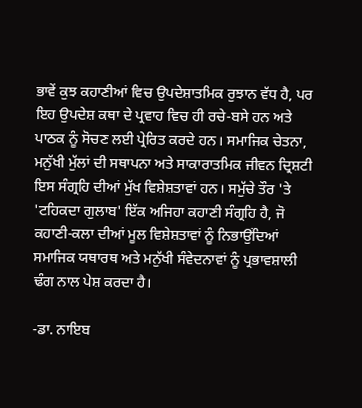ਭਾਵੇਂ ਕੁਝ ਕਹਾਣੀਆਂ ਵਿਚ ਉਪਦੇਸ਼ਾਤਮਿਕ ਰੁਝਾਨ ਵੱਧ ਹੈ, ਪਰ ਇਹ ਉਪਦੇਸ਼ ਕਥਾ ਦੇ ਪ੍ਰਵਾਹ ਵਿਚ ਹੀ ਰਚੇ-ਬਸੇ ਹਨ ਅਤੇ ਪਾਠਕ ਨੂੰ ਸੋਚਣ ਲਈ ਪ੍ਰੇਰਿਤ ਕਰਦੇ ਹਨ। ਸਮਾਜਿਕ ਚੇਤਨਾ, ਮਨੁੱਖੀ ਮੁੱਲਾਂ ਦੀ ਸਥਾਪਨਾ ਅਤੇ ਸਾਕਾਰਾਤਮਿਕ ਜੀਵਨ ਦ੍ਰਿਸ਼ਟੀ ਇਸ ਸੰਗ੍ਰਹਿ ਦੀਆਂ ਮੁੱਖ ਵਿਸ਼ੇਸ਼ਤਾਵਾਂ ਹਨ। ਸਮੁੱਚੇ ਤੌਰ 'ਤੇ 'ਟਹਿਕਦਾ ਗੁਲਾਬ' ਇੱਕ ਅਜਿਹਾ ਕਹਾਣੀ ਸੰਗ੍ਰਹਿ ਹੈ, ਜੋ ਕਹਾਣੀ-ਕਲਾ ਦੀਆਂ ਮੂਲ ਵਿਸ਼ੇਸ਼ਤਾਵਾਂ ਨੂੰ ਨਿਭਾਉਂਦਿਆਂ ਸਮਾਜਿਕ ਯਥਾਰਥ ਅਤੇ ਮਨੁੱਖੀ ਸੰਵੇਦਨਾਵਾਂ ਨੂੰ ਪ੍ਰਭਾਵਸ਼ਾਲੀ ਢੰਗ ਨਾਲ ਪੇਸ਼ ਕਰਦਾ ਹੈ।

-ਡਾ. ਨਾਇਬ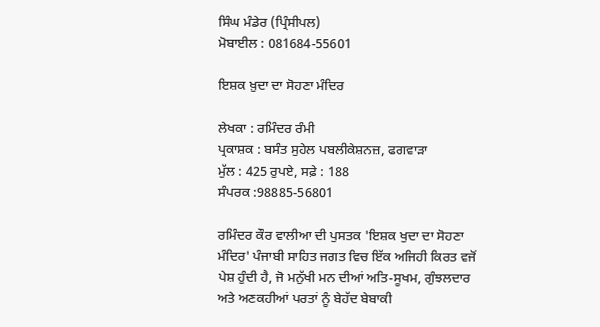ਸਿੰਘ ਮੰਡੇਰ (ਪ੍ਰਿੰਸੀਪਲ)
ਮੋਬਾਈਲ : 081684-55601

ਇਸ਼ਕ ਖ਼ੁਦਾ ਦਾ ਸੋਹਣਾ ਮੰਦਿਰ

ਲੇਖਕਾ : ਰਮਿੰਦਰ ਰੰਮੀ
ਪ੍ਰਕਾਸ਼ਕ : ਬਸੰਤ ਸੁਹੇਲ ਪਬਲੀਕੇਸ਼ਨਜ਼, ਫਗਵਾੜਾ
ਮੁੱਲ : 425 ਰੁਪਏ, ਸਫ਼ੇ : 188
ਸੰਪਰਕ :98885-56801

ਰਮਿੰਦਰ ਕੌਰ ਵਾਲੀਆ ਦੀ ਪੁਸਤਕ 'ਇਸ਼ਕ ਖੁਦਾ ਦਾ ਸੋਹਣਾ ਮੰਦਿਰ' ਪੰਜਾਬੀ ਸਾਹਿਤ ਜਗਤ ਵਿਚ ਇੱਕ ਅਜਿਹੀ ਕਿਰਤ ਵਜੋਂ ਪੇਸ਼ ਹੁੰਦੀ ਹੈ, ਜੋ ਮਨੁੱਖੀ ਮਨ ਦੀਆਂ ਅਤਿ-ਸੂਖਮ, ਗੁੰਝਲਦਾਰ ਅਤੇ ਅਣਕਹੀਆਂ ਪਰਤਾਂ ਨੂੰ ਬੇਹੱਦ ਬੇਬਾਕੀ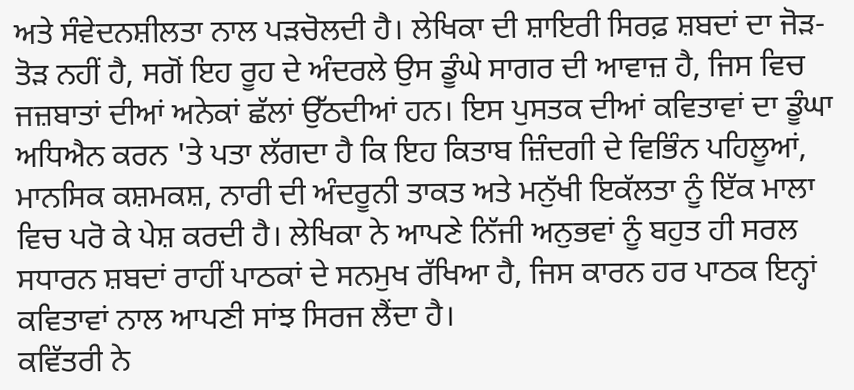ਅਤੇ ਸੰਵੇਦਨਸ਼ੀਲਤਾ ਨਾਲ ਪੜਚੋਲਦੀ ਹੈ। ਲੇਖਿਕਾ ਦੀ ਸ਼ਾਇਰੀ ਸਿਰਫ਼ ਸ਼ਬਦਾਂ ਦਾ ਜੋੜ-ਤੋੜ ਨਹੀਂ ਹੈ, ਸਗੋਂ ਇਹ ਰੂਹ ਦੇ ਅੰਦਰਲੇ ਉਸ ਡੂੰਘੇ ਸਾਗਰ ਦੀ ਆਵਾਜ਼ ਹੈ, ਜਿਸ ਵਿਚ ਜਜ਼ਬਾਤਾਂ ਦੀਆਂ ਅਨੇਕਾਂ ਛੱਲਾਂ ਉੱਠਦੀਆਂ ਹਨ। ਇਸ ਪੁਸਤਕ ਦੀਆਂ ਕਵਿਤਾਵਾਂ ਦਾ ਡੂੰਘਾ ਅਧਿਐਨ ਕਰਨ 'ਤੇ ਪਤਾ ਲੱਗਦਾ ਹੈ ਕਿ ਇਹ ਕਿਤਾਬ ਜ਼ਿੰਦਗੀ ਦੇ ਵਿਭਿੰਨ ਪਹਿਲੂਆਂ, ਮਾਨਸਿਕ ਕਸ਼ਮਕਸ਼, ਨਾਰੀ ਦੀ ਅੰਦਰੂਨੀ ਤਾਕਤ ਅਤੇ ਮਨੁੱਖੀ ਇਕੱਲਤਾ ਨੂੰ ਇੱਕ ਮਾਲਾ ਵਿਚ ਪਰੋ ਕੇ ਪੇਸ਼ ਕਰਦੀ ਹੈ। ਲੇਖਿਕਾ ਨੇ ਆਪਣੇ ਨਿੱਜੀ ਅਨੁਭਵਾਂ ਨੂੰ ਬਹੁਤ ਹੀ ਸਰਲ ਸਧਾਰਨ ਸ਼ਬਦਾਂ ਰਾਹੀਂ ਪਾਠਕਾਂ ਦੇ ਸਨਮੁਖ ਰੱਖਿਆ ਹੈ, ਜਿਸ ਕਾਰਨ ਹਰ ਪਾਠਕ ਇਨ੍ਹਾਂ ਕਵਿਤਾਵਾਂ ਨਾਲ ਆਪਣੀ ਸਾਂਝ ਸਿਰਜ ਲੈਂਦਾ ਹੈ।
ਕਵਿੱਤਰੀ ਨੇ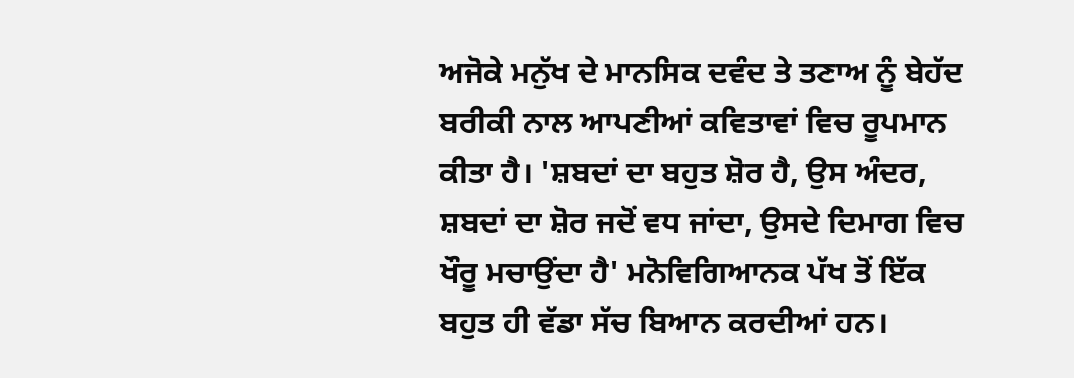ਅਜੋਕੇ ਮਨੁੱਖ ਦੇ ਮਾਨਸਿਕ ਦਵੰਦ ਤੇ ਤਣਾਅ ਨੂੰ ਬੇਹੱਦ ਬਰੀਕੀ ਨਾਲ ਆਪਣੀਆਂ ਕਵਿਤਾਵਾਂ ਵਿਚ ਰੂਪਮਾਨ ਕੀਤਾ ਹੈ। 'ਸ਼ਬਦਾਂ ਦਾ ਬਹੁਤ ਸ਼ੋਰ ਹੈ, ਉਸ ਅੰਦਰ, ਸ਼ਬਦਾਂ ਦਾ ਸ਼ੋਰ ਜਦੋਂ ਵਧ ਜਾਂਦਾ, ਉਸਦੇ ਦਿਮਾਗ ਵਿਚ ਖੌਰੂ ਮਚਾਉਂਦਾ ਹੈ' ਮਨੋਵਿਗਿਆਨਕ ਪੱਖ ਤੋਂ ਇੱਕ ਬਹੁਤ ਹੀ ਵੱਡਾ ਸੱਚ ਬਿਆਨ ਕਰਦੀਆਂ ਹਨ।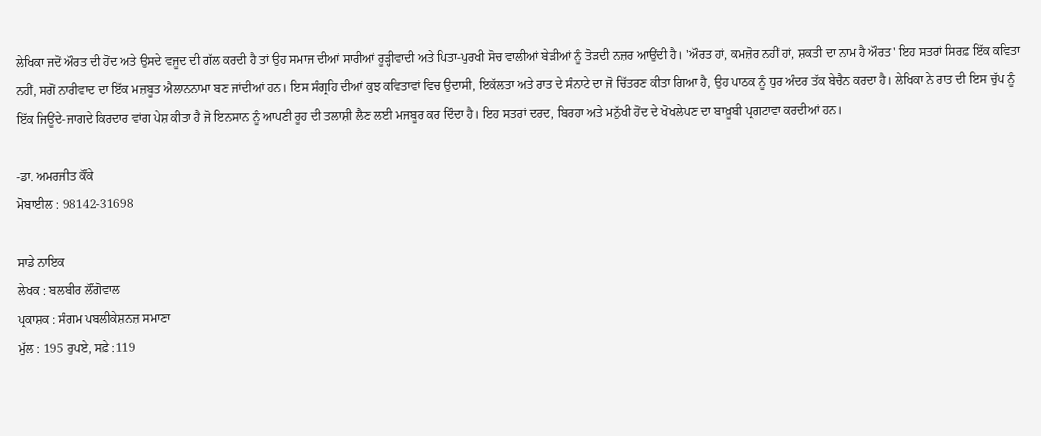ਲੇਖਿਕਾ ਜਦੋਂ ਔਰਤ ਦੀ ਹੋਂਦ ਅਤੇ ਉਸਦੇ ਵਜੂਦ ਦੀ ਗੱਲ ਕਰਦੀ ਹੈ ਤਾਂ ਉਹ ਸਮਾਜ ਦੀਆਂ ਸਾਰੀਆਂ ਰੂੜ੍ਹੀਵਾਦੀ ਅਤੇ ਪਿਤਾ-ਪੁਰਖੀ ਸੋਚ ਵਾਲੀਆਂ ਬੇੜੀਆਂ ਨੂੰ ਤੋੜਦੀ ਨਜ਼ਰ ਆਉਂਦੀ ਹੈ। 'ਔਰਤ ਹਾਂ, ਕਮਜ਼ੋਰ ਨਹੀਂ ਹਾਂ, ਸ਼ਕਤੀ ਦਾ ਨਾਮ ਹੈ ਔਰਤ' ਇਹ ਸਤਰਾਂ ਸਿਰਫ਼ ਇੱਕ ਕਵਿਤਾ ਨਹੀਂ, ਸਗੋਂ ਨਾਰੀਵਾਦ ਦਾ ਇੱਕ ਮਜ਼ਬੂਤ ਐਲਾਨਨਾਮਾ ਬਣ ਜਾਂਦੀਆਂ ਹਨ। ਇਸ ਸੰਗ੍ਰਹਿ ਦੀਆਂ ਕੁਝ ਕਵਿਤਾਵਾਂ ਵਿਚ ਉਦਾਸੀ, ਇਕੱਲਤਾ ਅਤੇ ਰਾਤ ਦੇ ਸੰਨਾਟੇ ਦਾ ਜੋ ਚਿੱਤਰਣ ਕੀਤਾ ਗਿਆ ਹੈ, ਉਹ ਪਾਠਕ ਨੂੰ ਧੁਰ ਅੰਦਰ ਤੱਕ ਬੇਚੈਨ ਕਰਦਾ ਹੈ। ਲੇਖਿਕਾ ਨੇ ਰਾਤ ਦੀ ਇਸ ਚੁੱਪ ਨੂੰ ਇੱਕ ਜਿਊਂਦੇ-ਜਾਗਦੇ ਕਿਰਦਾਰ ਵਾਂਗ ਪੇਸ਼ ਕੀਤਾ ਹੈ ਜੋ ਇਨਸਾਨ ਨੂੰ ਆਪਣੀ ਰੂਹ ਦੀ ਤਲਾਸ਼ੀ ਲੈਣ ਲਈ ਮਜਬੂਰ ਕਰ ਦਿੰਦਾ ਹੈ। ਇਹ ਸਤਰਾਂ ਦਰਦ, ਬਿਰਹਾ ਅਤੇ ਮਨੁੱਖੀ ਹੋਂਦ ਦੇ ਖੋਖਲੇਪਣ ਦਾ ਬਾਖ਼ੂਬੀ ਪ੍ਰਗਟਾਵਾ ਕਰਦੀਆਂ ਹਨ।

-ਡਾ. ਅਮਰਜੀਤ ਕੌਂਕੇ
ਮੋਬਾਈਲ : 98142-31698

ਸਾਡੇ ਨਾਇਕ
ਲੇਖਕ : ਬਲਬੀਰ ਲੌਂਗੋਵਾਲ
ਪ੍ਰਕਾਸ਼ਕ : ਸੰਗਮ ਪਬਲੀਕੇਸ਼ਨਜ਼ ਸਮਾਣਾ
ਮੁੱਲ : 195 ਰੁਪਏ, ਸਫ਼ੇ :119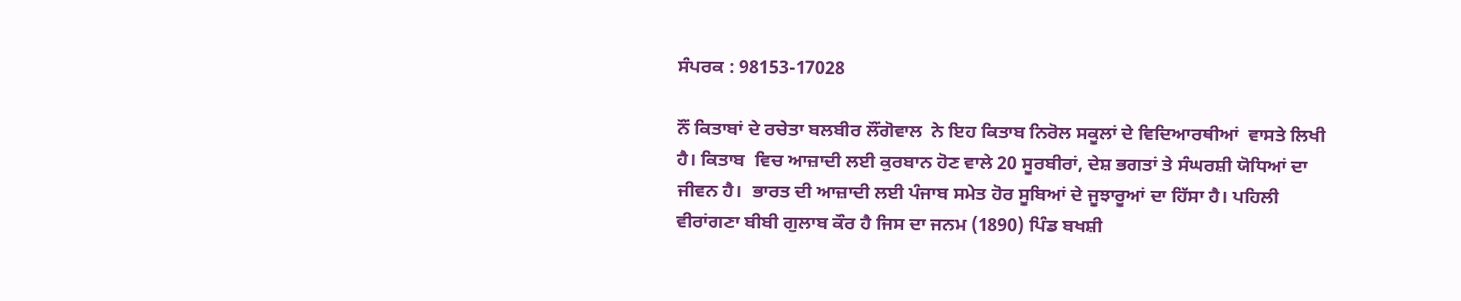ਸੰਪਰਕ : 98153-17028

ਨੌਂ ਕਿਤਾਬਾਂ ਦੇ ਰਚੇਤਾ ਬਲਬੀਰ ਲੌਂਗੋਵਾਲ  ਨੇ ਇਹ ਕਿਤਾਬ ਨਿਰੋਲ ਸਕੂਲਾਂ ਦੇ ਵਿਦਿਆਰਥੀਆਂ  ਵਾਸਤੇ ਲਿਖੀ ਹੈ। ਕਿਤਾਬ  ਵਿਚ ਆਜ਼ਾਦੀ ਲਈ ਕੁਰਬਾਨ ਹੋਣ ਵਾਲੇ 20 ਸੂਰਬੀਰਾਂ, ਦੇਸ਼ ਭਗਤਾਂ ਤੇ ਸੰਘਰਸ਼ੀ ਯੋਧਿਆਂ ਦਾ ਜੀਵਨ ਹੈ।  ਭਾਰਤ ਦੀ ਆਜ਼ਾਦੀ ਲਈ ਪੰਜਾਬ ਸਮੇਤ ਹੋਰ ਸੂਬਿਆਂ ਦੇ ਜੂਝਾਰੂਆਂ ਦਾ ਹਿੱਸਾ ਹੈ। ਪਹਿਲੀ ਵੀਰਾਂਗਣਾ ਬੀਬੀ ਗੁਲਾਬ ਕੌਰ ਹੈ ਜਿਸ ਦਾ ਜਨਮ (1890) ਪਿੰਡ ਬਖਸ਼ੀ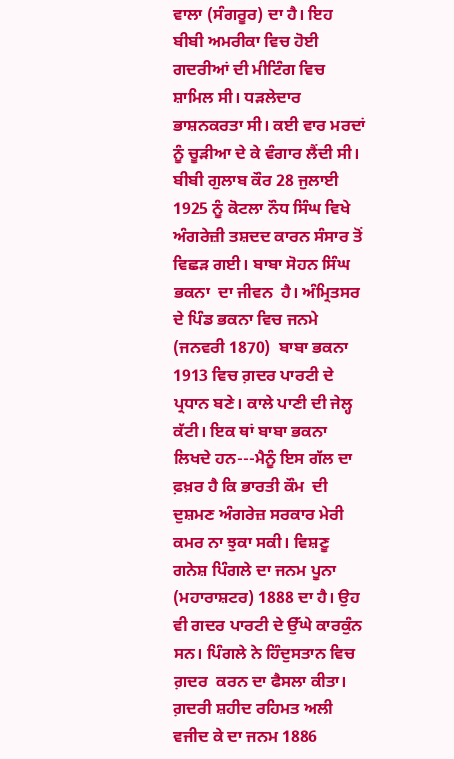ਵਾਲਾ (ਸੰਗਰੂਰ) ਦਾ ਹੈ। ਇਹ ਬੀਬੀ ਅਮਰੀਕਾ ਵਿਚ ਹੋਈ ਗਦਰੀਆਂ ਦੀ ਮੀਟਿੰਗ ਵਿਚ ਸ਼ਾਮਿਲ ਸੀ। ਧੜਲੇਦਾਰ ਭਾਸ਼ਨਕਰਤਾ ਸੀ। ਕਈ ਵਾਰ ਮਰਦਾਂ ਨੂੰ ਚੂੜੀਆ ਦੇ ਕੇ ਵੰਗਾਰ ਲੈਂਦੀ ਸੀ। ਬੀਬੀ ਗੁਲਾਬ ਕੌਰ 28 ਜੁਲਾਈ  1925 ਨੂੰ ਕੋਟਲਾ ਨੌਧ ਸਿੰਘ ਵਿਖੇ ਅੰਗਰੇਜ਼ੀ ਤਸ਼ਦਦ ਕਾਰਨ ਸੰਸਾਰ ਤੋਂ ਵਿਛੜ ਗਈ। ਬਾਬਾ ਸੋਹਨ ਸਿੰਘ ਭਕਨਾ  ਦਾ ਜੀਵਨ  ਹੈ। ਅੰਮ੍ਰਿਤਸਰ ਦੇ ਪਿੰਡ ਭਕਨਾ ਵਿਚ ਜਨਮੇ (ਜਨਵਰੀ 1870)  ਬਾਬਾ ਭਕਨਾ 1913 ਵਿਚ ਗ਼ਦਰ ਪਾਰਟੀ ਦੇ ਪ੍ਰਧਾਨ ਬਣੇ। ਕਾਲੇ ਪਾਣੀ ਦੀ ਜੇਲ੍ਹ ਕੱਟੀ। ਇਕ ਥਾਂ ਬਾਬਾ ਭਕਨਾ ਲਿਖਦੇ ਹਨ---ਮੈਨੂੰ ਇਸ ਗੱਲ ਦਾ ਫ਼ਖ਼ਰ ਹੈ ਕਿ ਭਾਰਤੀ ਕੌਮ  ਦੀ ਦੁਸ਼ਮਣ ਅੰਗਰੇਜ਼ ਸਰਕਾਰ ਮੇਰੀ ਕਮਰ ਨਾ ਝੁਕਾ ਸਕੀ। ਵਿਸ਼ਣੂ  ਗਨੇਸ਼ ਪਿੰਗਲੇ ਦਾ ਜਨਮ ਪੂਨਾ (ਮਹਾਰਾਸ਼ਟਰ) 1888 ਦਾ ਹੈ। ਉਹ ਵੀ ਗਦਰ ਪਾਰਟੀ ਦੇ ਉੱਘੇ ਕਾਰਕੁੰਨ ਸਨ। ਪਿੰਗਲੇ ਨੇ ਹਿੰਦੁਸਤਾਨ ਵਿਚ ਗ਼ਦਰ  ਕਰਨ ਦਾ ਫੈਸਲਾ ਕੀਤਾ। ਗ਼ਦਰੀ ਸ਼ਹੀਦ ਰਹਿਮਤ ਅਲੀ ਵਜੀਦ ਕੇ ਦਾ ਜਨਮ 1886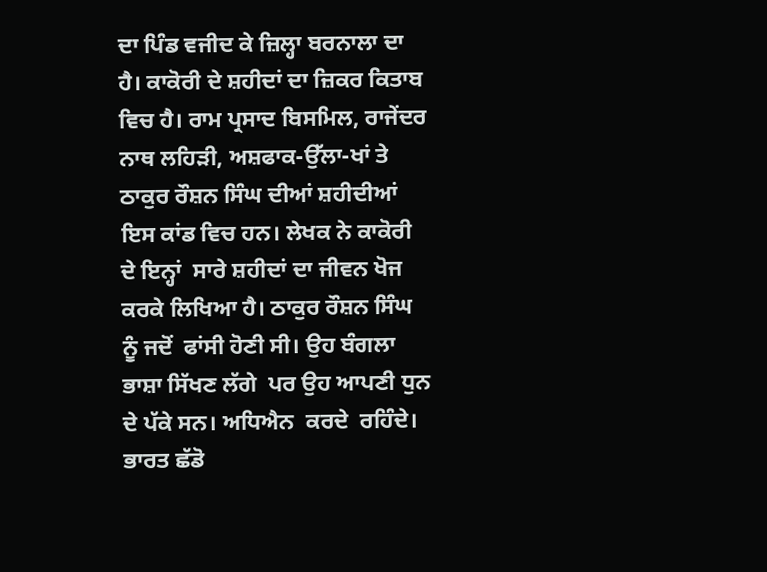ਦਾ ਪਿੰਡ ਵਜੀਦ ਕੇ ਜ਼ਿਲ੍ਹਾ ਬਰਨਾਲਾ ਦਾ ਹੈ। ਕਾਕੋਰੀ ਦੇ ਸ਼ਹੀਦਾਂ ਦਾ ਜ਼ਿਕਰ ਕਿਤਾਬ ਵਿਚ ਹੈ। ਰਾਮ ਪ੍ਰਸਾਦ ਬਿਸਮਿਲ, ਰਾਜੇਂਦਰ ਨਾਥ ਲਹਿੜੀ, ਅਸ਼ਫਾਕ-ਉੱਲਾ-ਖਾਂ ਤੇ ਠਾਕੁਰ ਰੌਸ਼ਨ ਸਿੰਘ ਦੀਆਂ ਸ਼ਹੀਦੀਆਂ ਇਸ ਕਾਂਡ ਵਿਚ ਹਨ। ਲੇਖਕ ਨੇ ਕਾਕੋਰੀ ਦੇ ਇਨ੍ਹਾਂ  ਸਾਰੇ ਸ਼ਹੀਦਾਂ ਦਾ ਜੀਵਨ ਖੋਜ ਕਰਕੇ ਲਿਖਿਆ ਹੈ। ਠਾਕੁਰ ਰੌਸ਼ਨ ਸਿੰਘ ਨੂੰ ਜਦੋਂ  ਫਾਂਸੀ ਹੋਣੀ ਸੀ। ਉਹ ਬੰਗਲਾ ਭਾਸ਼ਾ ਸਿੱਖਣ ਲੱਗੇ  ਪਰ ਉਹ ਆਪਣੀ ਧੁਨ ਦੇ ਪੱਕੇ ਸਨ। ਅਧਿਐਨ  ਕਰਦੇ  ਰਹਿੰਦੇ। ਭਾਰਤ ਛੱਡੋ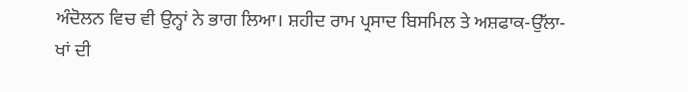ਅੰਦੋਲਨ ਵਿਚ ਵੀ ਉਨ੍ਹਾਂ ਨੇ ਭਾਗ ਲਿਆ। ਸ਼ਹੀਦ ਰਾਮ ਪ੍ਰਸਾਦ ਬਿਸਮਿਲ ਤੇ ਅਸ਼ਫਾਕ-ਉੱਲਾ-ਖਾਂ ਦੀ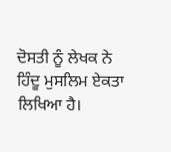ਦੋਸਤੀ ਨੂੰ ਲੇਖਕ ਨੇ ਹਿੰਦੂ ਮੁਸਲਿਮ ਏਕਤਾ ਲਿਖਿਆ ਹੈ।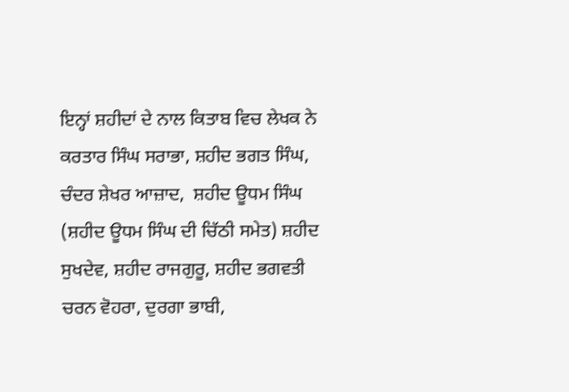ਇਨ੍ਹਾਂ ਸ਼ਹੀਦਾਂ ਦੇ ਨਾਲ ਕਿਤਾਬ ਵਿਚ ਲੇਖਕ ਨੇ ਕਰਤਾਰ ਸਿੰਘ ਸਰਾਭਾ, ਸ਼ਹੀਦ ਭਗਤ ਸਿੰਘ, ਚੰਦਰ ਸ਼ੇਖਰ ਆਜ਼ਾਦ,  ਸ਼ਹੀਦ ਊਧਮ ਸਿੰਘ (ਸ਼ਹੀਦ ਊਧਮ ਸਿੰਘ ਦੀ ਚਿੱਠੀ ਸਮੇਤ) ਸ਼ਹੀਦ ਸੁਖਦੇਵ, ਸ਼ਹੀਦ ਰਾਜਗੁਰੂ, ਸ਼ਹੀਦ ਭਗਵਤੀ ਚਰਨ ਵੋਹਰਾ, ਦੁਰਗਾ ਭਾਬੀ,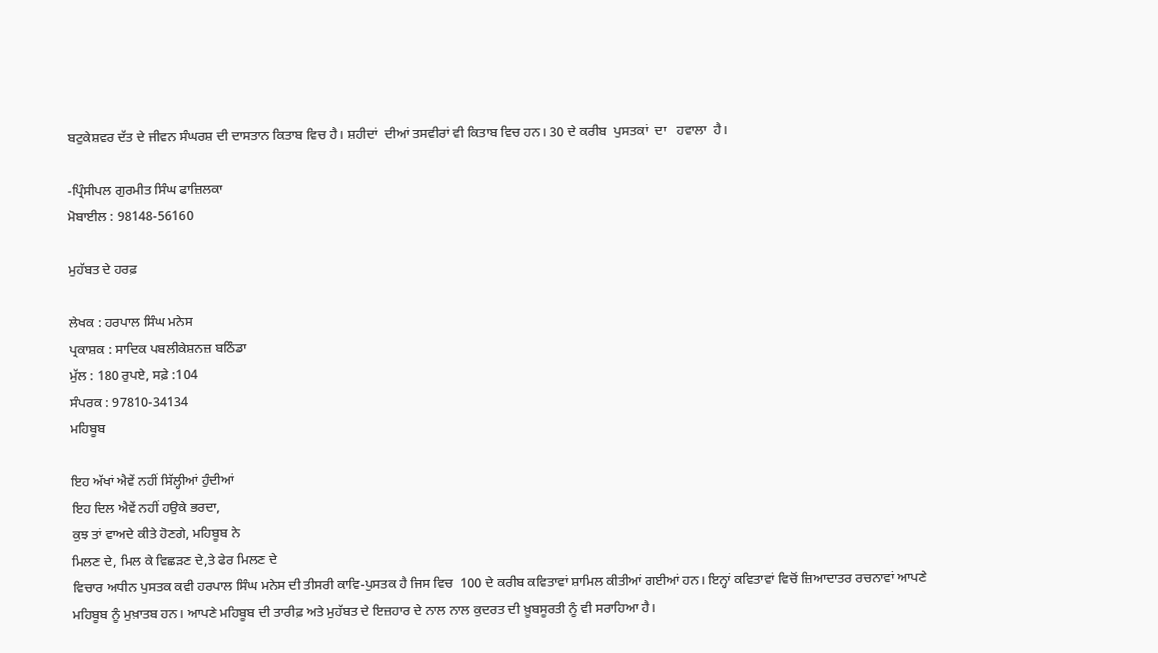ਬਟੁਕੇਸ਼ਵਰ ਦੱਤ ਦੇ ਜੀਵਨ ਸੰਘਰਸ਼ ਦੀ ਦਾਸਤਾਨ ਕਿਤਾਬ ਵਿਚ ਹੈ। ਸ਼ਹੀਦਾਂ  ਦੀਆਂ ਤਸਵੀਰਾਂ ਵੀ ਕਿਤਾਬ ਵਿਚ ਹਨ। 30 ਦੇ ਕਰੀਬ  ਪੁਸਤਕਾਂ  ਦਾ   ਹਵਾਲਾ  ਹੈ।

-ਪ੍ਰਿੰਸੀਪਲ ਗੁਰਮੀਤ ਸਿੰਘ ਫਾਜ਼ਿਲਕਾ
ਮੋਬਾਈਲ : 98148-56160

ਮੁਹੱਬਤ ਦੇ ਹਰਫ਼

ਲੇਖਕ : ਹਰਪਾਲ ਸਿੰਘ ਮਨੇਸ
ਪ੍ਰਕਾਸ਼ਕ : ਸਾਦਿਕ ਪਬਲੀਕੇਸ਼ਨਜ਼ ਬਠਿੰਡਾ
ਮੁੱਲ : 180 ਰੁਪਏ, ਸਫ਼ੇ :104
ਸੰਪਰਕ : 97810-34134
ਮਹਿਬੂਬ

ਇਹ ਅੱਖਾਂ ਐਵੇਂ ਨਹੀਂ ਸਿੱਲ੍ਹੀਆਂ ਹੁੰਦੀਆਂ
ਇਹ ਦਿਲ ਐਵੇਂ ਨਹੀਂ ਹਉਕੇ ਭਰਦਾ,
ਕੁਝ ਤਾਂ ਵਾਅਦੇ ਕੀਤੇ ਹੋਣਗੇ, ਮਹਿਬੂਬ ਨੇ
ਮਿਲਣ ਦੇ, ਮਿਲ ਕੇ ਵਿਛੜਣ ਦੇ,ਤੇ ਫੇਰ ਮਿਲਣ ਦੇ
ਵਿਚਾਰ ਅਧੀਨ ਪੁਸਤਕ ਕਵੀ ਹਰਪਾਲ ਸਿੰਘ ਮਨੇਸ ਦੀ ਤੀਸਰੀ ਕਾਵਿ-ਪੁਸਤਕ ਹੈ ਜਿਸ ਵਿਚ  100 ਦੇ ਕਰੀਬ ਕਵਿਤਾਵਾਂ ਸ਼ਾਮਿਲ ਕੀਤੀਆਂ ਗਈਆਂ ਹਨ। ਇਨ੍ਹਾਂ ਕਵਿਤਾਵਾਂ ਵਿਚੋਂ ਜ਼ਿਆਦਾਤਰ ਰਚਨਾਵਾਂ ਆਪਣੇ ਮਹਿਬੂਬ ਨੂੰ ਮੁਖ਼ਾਤਬ ਹਨ। ਆਪਣੇ ਮਹਿਬੂਬ ਦੀ ਤਾਰੀਫ਼ ਅਤੇ ਮੁਹੱਬਤ ਦੇ ਇਜ਼ਹਾਰ ਦੇ ਨਾਲ ਨਾਲ ਕੁਦਰਤ ਦੀ ਖ਼ੂਬਸੂਰਤੀ ਨੂੰ ਵੀ ਸਰਾਹਿਆ ਹੈ।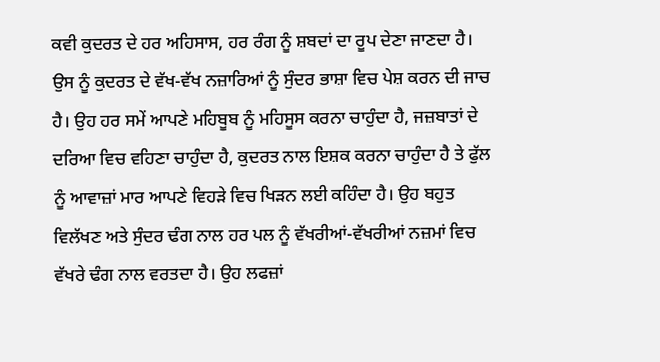ਕਵੀ ਕੁਦਰਤ ਦੇ ਹਰ ਅਹਿਸਾਸ, ਹਰ ਰੰਗ ਨੂੰ ਸ਼ਬਦਾਂ ਦਾ ਰੂਪ ਦੇਣਾ ਜਾਣਦਾ ਹੈ। ਉਸ ਨੂੰ ਕੁਦਰਤ ਦੇ ਵੱਖ-ਵੱਖ ਨਜ਼ਾਰਿਆਂ ਨੂੰ ਸੁੰਦਰ ਭਾਸ਼ਾ ਵਿਚ ਪੇਸ਼ ਕਰਨ ਦੀ ਜਾਚ ਹੈ। ਉਹ ਹਰ ਸਮੇਂ ਆਪਣੇ ਮਹਿਬੂਬ ਨੂੰ ਮਹਿਸੂਸ ਕਰਨਾ ਚਾਹੁੰਦਾ ਹੈ, ਜਜ਼ਬਾਤਾਂ ਦੇ ਦਰਿਆ ਵਿਚ ਵਹਿਣਾ ਚਾਹੁੰਦਾ ਹੈ, ਕੁਦਰਤ ਨਾਲ ਇਸ਼ਕ ਕਰਨਾ ਚਾਹੁੰਦਾ ਹੈ ਤੇ ਫੁੱਲ ਨੂੰ ਆਵਾਜ਼ਾਂ ਮਾਰ ਆਪਣੇ ਵਿਹੜੇ ਵਿਚ ਖਿੜਨ ਲਈ ਕਹਿੰਦਾ ਹੈ। ਉਹ ਬਹੁਤ ਵਿਲੱਖਣ ਅਤੇ ਸੁੰਦਰ ਢੰਗ ਨਾਲ ਹਰ ਪਲ ਨੂੰ ਵੱਖਰੀਆਂ-ਵੱਖਰੀਆਂ ਨਜ਼ਮਾਂ ਵਿਚ ਵੱਖਰੇ ਢੰਗ ਨਾਲ ਵਰਤਦਾ ਹੈ। ਉਹ ਲਫਜ਼ਾਂ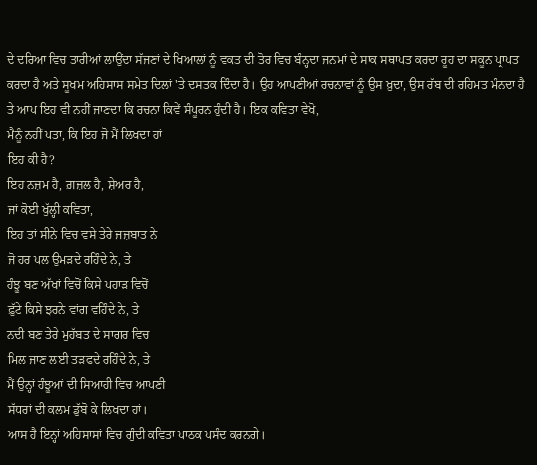ਦੇ ਦਰਿਆ ਵਿਚ ਤਾਰੀਆਂ ਲਾਉਂਦਾ ਸੱਜਣਾਂ ਦੇ ਖਿਆਲਾਂ ਨੂੰ ਵਕਤ ਦੀ ਤੋਰ ਵਿਚ ਬੰਨ੍ਹਦਾ ਜਨਮਾਂ ਦੇ ਸਾਕ ਸਥਾਪਤ ਕਰਦਾ ਰੂਹ ਦਾ ਸਕੂਨ ਪ੍ਰਾਪਤ ਕਰਦਾ ਹੈ ਅਤੇ ਸੂਖਮ ਅਹਿਸਾਸ ਸਮੇਤ ਦਿਲਾਂ 'ਤੇ ਦਸਤਕ ਦਿੰਦਾ ਹੈ। ਉਹ ਆਪਣੀਆਂ ਰਚਨਾਵਾਂ ਨੂੰ ਉਸ ਖ਼ੁਦਾ, ਉਸ ਰੱਬ ਦੀ ਰਹਿਮਤ ਮੰਨਦਾ ਹੈ ਤੇ ਆਪ ਇਹ ਵੀ ਨਹੀਂ ਜਾਣਦਾ ਕਿ ਰਚਨਾ ਕਿਵੇਂ ਸੰਪੂਰਨ ਹੁੰਦੀ ਹੈ। ਇਕ ਕਵਿਤਾ ਵੇਖੋ,
ਮੈਨੂੰ ਨਹੀਂ ਪਤਾ, ਕਿ ਇਹ ਜੋ ਮੈਂ ਲਿਖਦਾ ਹਾਂ
ਇਹ ਕੀ ਹੈ?
ਇਹ ਨਜ਼ਮ ਹੈ, ਗ਼ਜ਼ਲ ਹੈ, ਸ਼ੇਅਰ ਹੈ,
ਜਾਂ ਕੋਈ ਖੁੱਲ੍ਹੀ ਕਵਿਤਾ,
ਇਹ ਤਾਂ ਸੀਨੇ ਵਿਚ ਵਸੇ ਤੇਰੇ ਜਜ਼ਬਾਤ ਨੇ
ਜੋ ਹਰ ਪਲ ਉਮੜਦੇ ਰਹਿੰਦੇ ਨੇ, ਤੇ
ਹੰਝੂ ਬਣ ਅੱਖਾਂ ਵਿਚੋਂ ਕਿਸੇ ਪਹਾੜ ਵਿਚੋਂ
ਫ਼ੁੱਟੇ ਕਿਸੇ ਝਰਨੇ ਵਾਂਗ ਵਹਿੰਦੇ ਨੇ, ਤੇ
ਨਦੀ ਬਣ ਤੇਰੇ ਮੁਹੱਬਤ ਦੇ ਸਾਗਰ ਵਿਚ
ਮਿਲ ਜਾਣ ਲਈ ਤੜਫਦੇ ਰਹਿੰਦੇ ਨੇ, ਤੇ
ਮੈਂ ਉਨ੍ਹਾਂ ਹੰਝੂਆਂ ਦੀ ਸਿਆਹੀ ਵਿਚ ਆਪਣੀ
ਸੱਧਰਾਂ ਦੀ ਕਲਮ ਡੁੱਬੋ ਕੇ ਲਿਖਦਾ ਹਾਂ।
ਆਸ ਹੈ ਇਨ੍ਹਾਂ ਅਹਿਸਾਸਾਂ ਵਿਚ ਗੁੰਦੀ ਕਵਿਤਾ ਪਾਠਕ ਪਸੰਦ ਕਰਨਗੇ।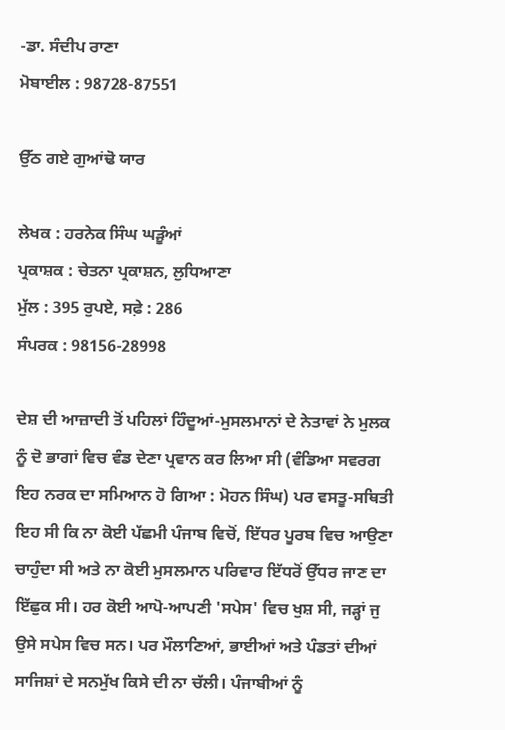-ਡਾ. ਸੰਦੀਪ ਰਾਣਾ
ਮੋਬਾਈਲ : 98728-87551

ਉੱਠ ਗਏ ਗੁਆਂਢੋ ਯਾਰ

ਲੇਖਕ : ਹਰਨੇਕ ਸਿੰਘ ਘੜੂੰਆਂ
ਪ੍ਰਕਾਸ਼ਕ : ਚੇਤਨਾ ਪ੍ਰਕਾਸ਼ਨ, ਲੁਧਿਆਣਾ
ਮੁੱਲ : 395 ਰੁਪਏ, ਸਫ਼ੇ : 286
ਸੰਪਰਕ : 98156-28998

ਦੇਸ਼ ਦੀ ਆਜ਼ਾਦੀ ਤੋਂ ਪਹਿਲਾਂ ਹਿੰਦੂਆਂ-ਮੁਸਲਮਾਨਾਂ ਦੇ ਨੇਤਾਵਾਂ ਨੇ ਮੁਲਕ ਨੂੰ ਦੋ ਭਾਗਾਂ ਵਿਚ ਵੰਡ ਦੇਣਾ ਪ੍ਰਵਾਨ ਕਰ ਲਿਆ ਸੀ (ਵੰਡਿਆ ਸਵਰਗ ਇਹ ਨਰਕ ਦਾ ਸਮਿਆਨ ਹੋ ਗਿਆ : ਮੋਹਨ ਸਿੰਘ) ਪਰ ਵਸਤੂ-ਸਥਿਤੀ ਇਹ ਸੀ ਕਿ ਨਾ ਕੋਈ ਪੱਛਮੀ ਪੰਜਾਬ ਵਿਚੋਂ, ਇੱਧਰ ਪੂਰਬ ਵਿਚ ਆਉਣਾ ਚਾਹੁੰਦਾ ਸੀ ਅਤੇ ਨਾ ਕੋਈ ਮੁਸਲਮਾਨ ਪਰਿਵਾਰ ਇੱਧਰੋਂ ਉੱਧਰ ਜਾਣ ਦਾ ਇੱਛੁਕ ਸੀ। ਹਰ ਕੋਈ ਆਪੋ-ਆਪਣੀ 'ਸਪੇਸ' ਵਿਚ ਖੁਸ਼ ਸੀ, ਜੜ੍ਹਾਂ ਜੁ ਉਸੇ ਸਪੇਸ ਵਿਚ ਸਨ। ਪਰ ਮੌਲਾਣਿਆਂ, ਭਾਈਆਂ ਅਤੇ ਪੰਡਤਾਂ ਦੀਆਂ ਸਾਜਿਸ਼ਾਂ ਦੇ ਸਨਮੁੱਖ ਕਿਸੇ ਦੀ ਨਾ ਚੱਲੀ। ਪੰਜਾਬੀਆਂ ਨੂੰ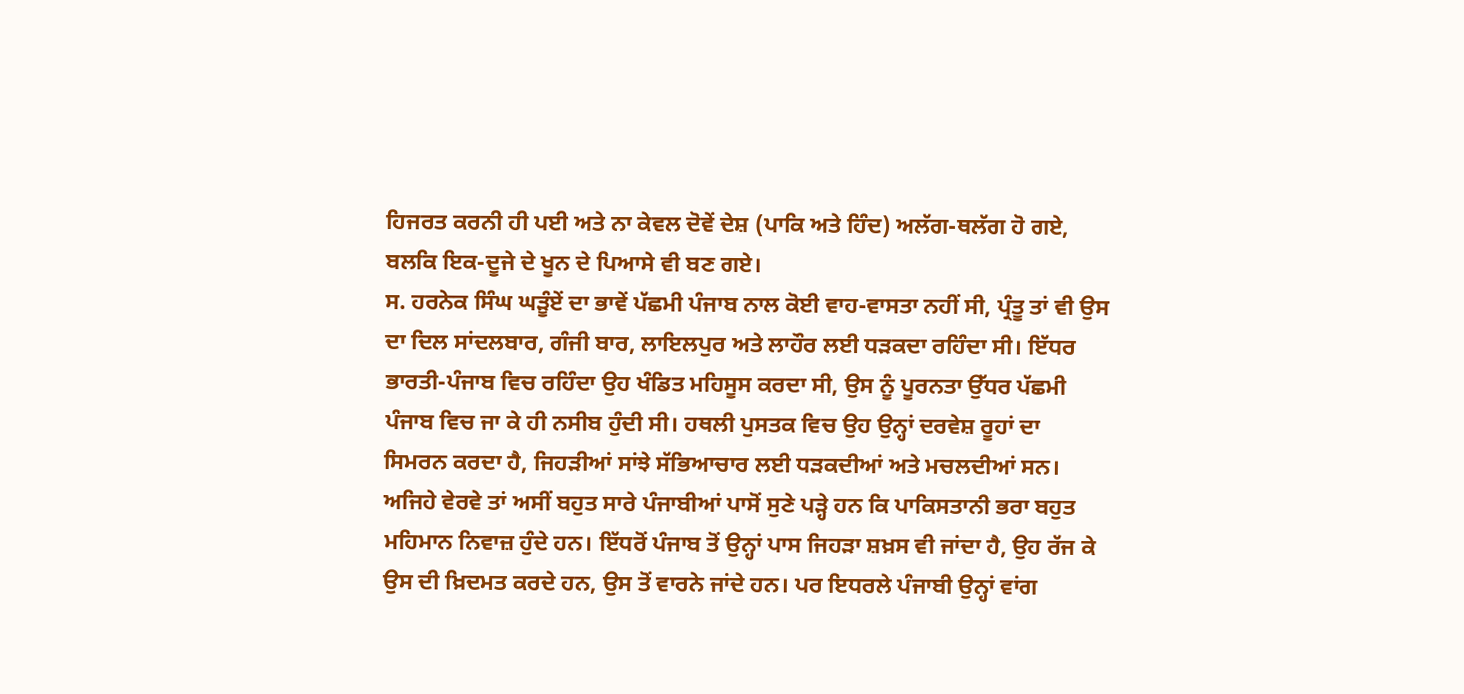ਹਿਜਰਤ ਕਰਨੀ ਹੀ ਪਈ ਅਤੇ ਨਾ ਕੇਵਲ ਦੋਵੇਂ ਦੇਸ਼ (ਪਾਕਿ ਅਤੇ ਹਿੰਦ) ਅਲੱਗ-ਥਲੱਗ ਹੋ ਗਏ, ਬਲਕਿ ਇਕ-ਦੂਜੇ ਦੇ ਖੂਨ ਦੇ ਪਿਆਸੇ ਵੀ ਬਣ ਗਏ।
ਸ. ਹਰਨੇਕ ਸਿੰਘ ਘੜੂੰਏਂ ਦਾ ਭਾਵੇਂ ਪੱਛਮੀ ਪੰਜਾਬ ਨਾਲ ਕੋਈ ਵਾਹ-ਵਾਸਤਾ ਨਹੀਂ ਸੀ, ਪ੍ਰੰਤੂ ਤਾਂ ਵੀ ਉਸ ਦਾ ਦਿਲ ਸਾਂਦਲਬਾਰ, ਗੰਜੀ ਬਾਰ, ਲਾਇਲਪੁਰ ਅਤੇ ਲਾਹੌਰ ਲਈ ਧੜਕਦਾ ਰਹਿੰਦਾ ਸੀ। ਇੱਧਰ ਭਾਰਤੀ-ਪੰਜਾਬ ਵਿਚ ਰਹਿੰਦਾ ਉਹ ਖੰਡਿਤ ਮਹਿਸੂਸ ਕਰਦਾ ਸੀ, ਉਸ ਨੂੰ ਪੂਰਨਤਾ ਉੱਧਰ ਪੱਛਮੀ ਪੰਜਾਬ ਵਿਚ ਜਾ ਕੇ ਹੀ ਨਸੀਬ ਹੁੰਦੀ ਸੀ। ਹਥਲੀ ਪੁਸਤਕ ਵਿਚ ਉਹ ਉਨ੍ਹਾਂ ਦਰਵੇਸ਼ ਰੂਹਾਂ ਦਾ ਸਿਮਰਨ ਕਰਦਾ ਹੈ, ਜਿਹੜੀਆਂ ਸਾਂਝੇ ਸੱਭਿਆਚਾਰ ਲਈ ਧੜਕਦੀਆਂ ਅਤੇ ਮਚਲਦੀਆਂ ਸਨ।
ਅਜਿਹੇ ਵੇਰਵੇ ਤਾਂ ਅਸੀਂ ਬਹੁਤ ਸਾਰੇ ਪੰਜਾਬੀਆਂ ਪਾਸੋਂ ਸੁਣੇ ਪੜ੍ਹੇ ਹਨ ਕਿ ਪਾਕਿਸਤਾਨੀ ਭਰਾ ਬਹੁਤ ਮਹਿਮਾਨ ਨਿਵਾਜ਼ ਹੁੰਦੇ ਹਨ। ਇੱਧਰੋਂ ਪੰਜਾਬ ਤੋਂ ਉਨ੍ਹਾਂ ਪਾਸ ਜਿਹੜਾ ਸ਼ਖ਼ਸ ਵੀ ਜਾਂਦਾ ਹੈ, ਉਹ ਰੱਜ ਕੇ ਉਸ ਦੀ ਖ਼ਿਦਮਤ ਕਰਦੇ ਹਨ, ਉਸ ਤੋਂ ਵਾਰਨੇ ਜਾਂਦੇ ਹਨ। ਪਰ ਇਧਰਲੇ ਪੰਜਾਬੀ ਉਨ੍ਹਾਂ ਵਾਂਗ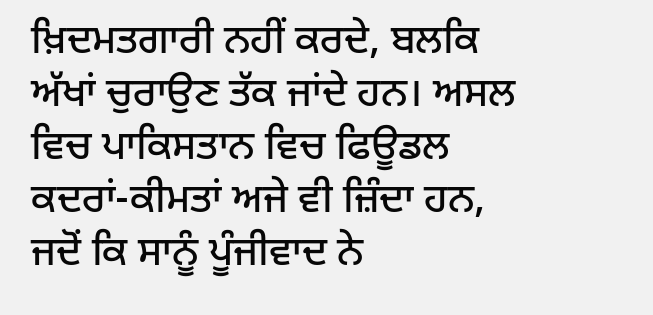ਖ਼ਿਦਮਤਗਾਰੀ ਨਹੀਂ ਕਰਦੇ, ਬਲਕਿ ਅੱਖਾਂ ਚੁਰਾਉਣ ਤੱਕ ਜਾਂਦੇ ਹਨ। ਅਸਲ ਵਿਚ ਪਾਕਿਸਤਾਨ ਵਿਚ ਫਿਊਡਲ ਕਦਰਾਂ-ਕੀਮਤਾਂ ਅਜੇ ਵੀ ਜ਼ਿੰਦਾ ਹਨ, ਜਦੋਂ ਕਿ ਸਾਨੂੰ ਪੂੰਜੀਵਾਦ ਨੇ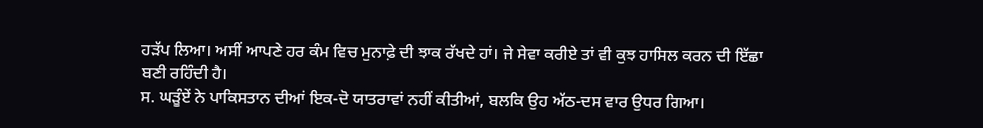ਹੜੱਪ ਲਿਆ। ਅਸੀਂ ਆਪਣੇ ਹਰ ਕੰਮ ਵਿਚ ਮੁਨਾਫ਼ੇ ਦੀ ਝਾਕ ਰੱਖਦੇ ਹਾਂ। ਜੇ ਸੇਵਾ ਕਰੀਏ ਤਾਂ ਵੀ ਕੁਝ ਹਾਸਿਲ ਕਰਨ ਦੀ ਇੱਛਾ ਬਣੀ ਰਹਿੰਦੀ ਹੈ।
ਸ. ਘੜੂੰਏਂ ਨੇ ਪਾਕਿਸਤਾਨ ਦੀਆਂ ਇਕ-ਦੋ ਯਾਤਰਾਵਾਂ ਨਹੀਂ ਕੀਤੀਆਂ, ਬਲਕਿ ਉਹ ਅੱਠ-ਦਸ ਵਾਰ ਉਧਰ ਗਿਆ।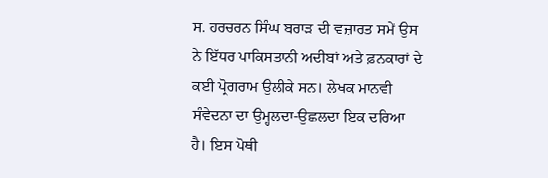ਸ. ਹਰਚਰਨ ਸਿੰਘ ਬਰਾੜ ਦੀ ਵਜ਼ਾਰਤ ਸਮੇਂ ਉਸ ਨੇ ਇੱਧਰ ਪਾਕਿਸਤਾਨੀ ਅਦੀਬਾਂ ਅਤੇ ਫ਼ਨਕਾਰਾਂ ਦੇ ਕਈ ਪ੍ਰੋਗਰਾਮ ਉਲੀਕੇ ਸਨ। ਲੇਖਕ ਮਾਨਵੀ ਸੰਵੇਦਨਾ ਦਾ ਉਮ੍ਹਲਦਾ-ਉਛਲਦਾ ਇਕ ਦਰਿਆ ਹੈ। ਇਸ ਪੋਥੀ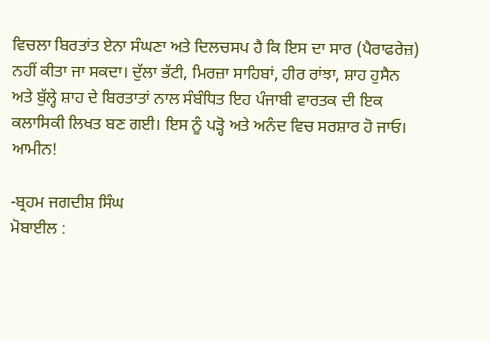ਵਿਚਲਾ ਬਿਰਤਾਂਤ ਏਨਾ ਸੰਘਣਾ ਅਤੇ ਦਿਲਚਸਪ ਹੈ ਕਿ ਇਸ ਦਾ ਸਾਰ (ਪੈਰਾਫਰੇਜ਼) ਨਹੀਂ ਕੀਤਾ ਜਾ ਸਕਦਾ। ਦੁੱਲਾ ਭੱਟੀ, ਮਿਰਜ਼ਾ ਸਾਹਿਬਾਂ, ਹੀਰ ਰਾਂਝਾ, ਸ਼ਾਹ ਹੁਸੈਨ ਅਤੇ ਬੁੱਲ੍ਹੇ ਸ਼ਾਹ ਦੇ ਬਿਰਤਾਤਾਂ ਨਾਲ ਸੰਬੰਧਿਤ ਇਹ ਪੰਜਾਬੀ ਵਾਰਤਕ ਦੀ ਇਕ ਕਲਾਸਿਕੀ ਲਿਖਤ ਬਣ ਗਈ। ਇਸ ਨੂੰ ਪੜ੍ਹੋ ਅਤੇ ਅਨੰਦ ਵਿਚ ਸਰਸ਼ਾਰ ਹੋ ਜਾਓ। ਆਮੀਨ!

-ਬ੍ਰਹਮ ਜਗਦੀਸ਼ ਸਿੰਘ
ਮੋਬਾਈਲ :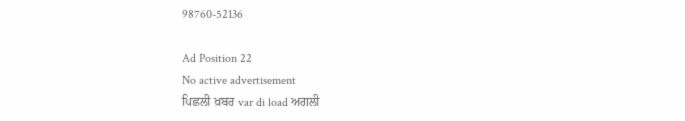98760-52136

Ad Position 22
No active advertisement
ਪਿਛਲੀ ਖ਼ਬਰ var di load ਅਗਲੀ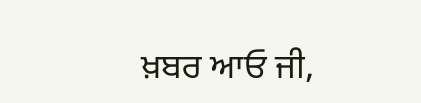ਖ਼ਬਰ ਆਓ ਜੀ,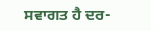ਸਵਾਗਤ ਹੈ ਦਰ-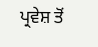ਪ੍ਰਵੇਸ਼ ਤੋਂ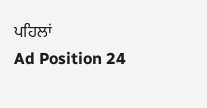ਪਹਿਲਾਂ
Ad Position 24